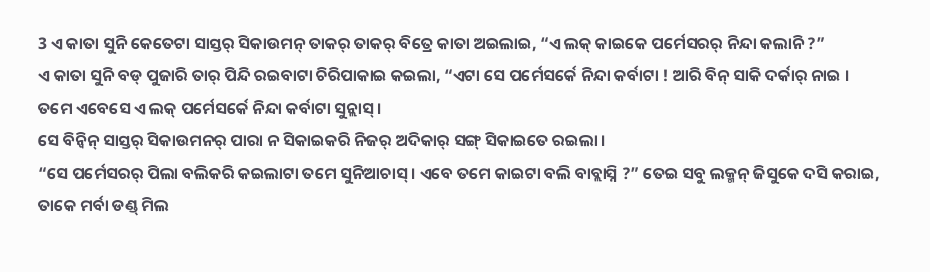3 ଏ କାତା ସୁନି କେତେଟା ସାସ୍ତର୍ ସିକାଉମନ୍ ତାକର୍ ତାକର୍ ବିତ୍ରେ କାତା ଅଇଲାଇ, “ଏ ଲକ୍ କାଇକେ ପର୍ମେସରର୍ ନିନ୍ଦା କଲାନି ?”
ଏ କାତା ସୁନି ବଡ୍ ପୁଜାରି ତାର୍ ପିନ୍ଦି ରଇବାଟା ଚିରିପାକାଇ କଇଲା, “ଏଟା ସେ ପର୍ମେସର୍କେ ନିନ୍ଦା କର୍ବାଟା ! ଆରି ବିନ୍ ସାକି ଦର୍କାର୍ ନାଇ । ତମେ ଏବେସେ ଏ ଲକ୍ ପର୍ମେସର୍କେ ନିନ୍ଦା କର୍ବାଟା ସୁନ୍ଲାସ୍ ।
ସେ ବିନ୍ବିନ୍ ସାସ୍ତର୍ ସିକାଉମନର୍ ପାରା ନ ସିକାଇକରି ନିଜର୍ ଅଦିକାର୍ ସଙ୍ଗ୍ ସିକାଇତେ ରଇଲା ।
“ସେ ପର୍ମେସରର୍ ପିଲା ବଲିକରି କଇଲାଟା ତମେ ସୁନିଆଚାସ୍ । ଏବେ ତମେ କାଇଟା ବଲି ବାବ୍ଲାସ୍ନି ?” ତେଇ ସବୁ ଲକ୍ମନ୍ ଜିସୁକେ ଦସି କରାଇ, ତାକେ ମର୍ବା ଡଣ୍ଡ୍ ମିଲ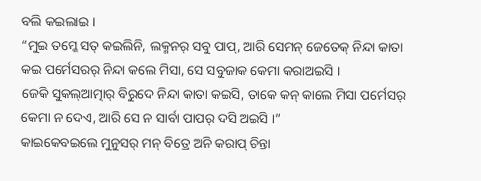ବଲି କଇଲାଇ ।
“ମୁଇ ତମ୍କେ ସତ୍ କଇଲିନି, ଲକ୍ମନର୍ ସବୁ ପାପ୍, ଆରି ସେମନ୍ ଜେତେକ୍ ନିନ୍ଦା କାତା କଇ ପର୍ମେସରର୍ ନିନ୍ଦା କଲେ ମିସା, ସେ ସବୁଜାକ କେମା କରାଅଇସି ।
ଜେକି ସୁକଲ୍ଆତ୍ମାର୍ ବିରୁଦେ ନିନ୍ଦା କାତା କଇସି, ତାକେ କନ୍ କାଲେ ମିସା ପର୍ମେସର୍ କେମା ନ ଦେଏ, ଆରି ସେ ନ ସାର୍ବା ପାପର୍ ଦସି ଅଇସି ।”
କାଇକେବଇଲେ ମୁନୁସର୍ ମନ୍ ବିତ୍ରେ ଅନି କରାପ୍ ଚିନ୍ତା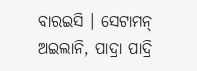ବାରଇସି । ସେଟାମନ୍ ଅଇଲାନି, ପାଦ୍ରା ପାଦ୍ରି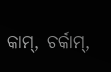କାମ୍, ଚର୍କାମ୍,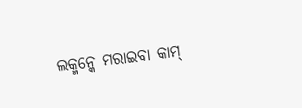ଲକ୍ମନ୍କେ ମରାଇବା କାମ୍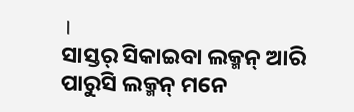।
ସାସ୍ତର୍ ସିକାଇବା ଲକ୍ମନ୍ ଆରି ପାରୁସି ଲକ୍ମନ୍ ମନେ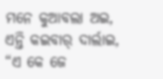ମନେ କୁଆବଲା ଅଇ, ଏନ୍ତି କଇବାର୍ ଦାର୍ଲାଇ, “ଏ କେ ଜେ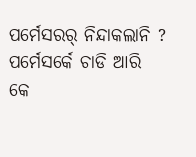ପର୍ମେସରର୍ ନିନ୍ଦାକଲାନି ? ପର୍ମେସର୍କେ ଚାଡି ଆରି କେ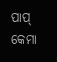ପାପ୍ କେମା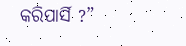କରିପାର୍ସି ?”